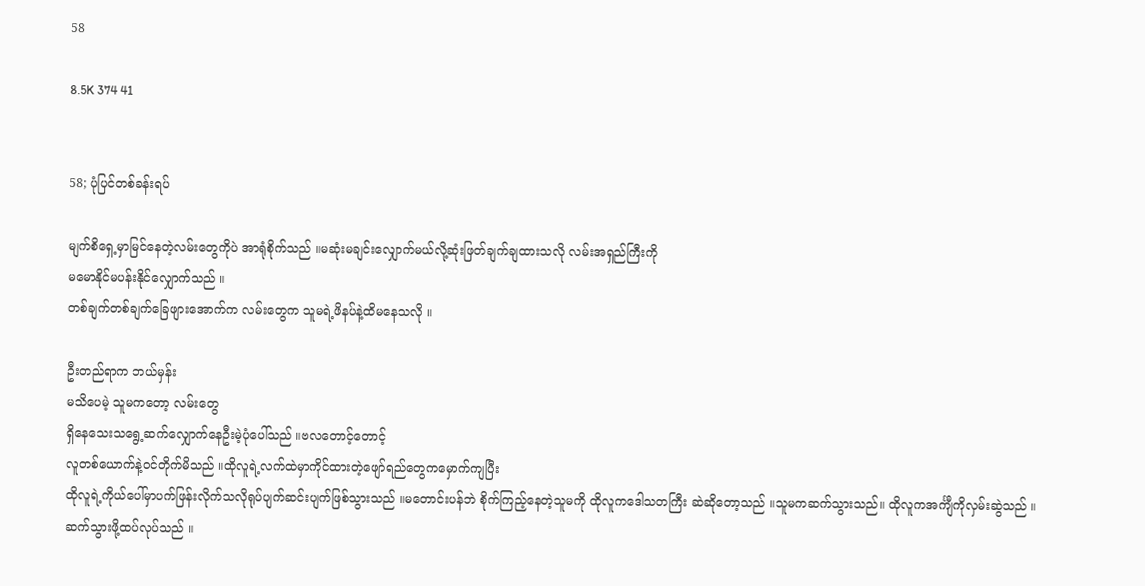58

8.5K 374 41


58; ပုံပြင်တစ်ခန်းရပ်

မျက်စိရှေ့မှာမြင်နေတဲ့လမ်းတွေကိုပဲ အာရုံစိုက်သည် ။မဆုံးမချင်းလျှောက်မယ်လို့ဆုံးဖြတ်ချက်ချထားသလို လမ်းအရှည်ကြီးကို
မမောနိုင်မပန်းနိုင်လျှောက်သည် ။
တစ်ချက်တစ်ချက်ခြေ‌ဖျားအောက်က လမ်းတွေက သူမရဲ့ဖိနပ်နဲ့ထိမနေသလို ။

ဦးတည်ရာက ဘယ်မှန်း
မသိပေမဲ့ သူမကတော့ လမ်းတွေ
ရှိနေသေးသရွေ့ဆက်လျှောက်နေဦးမဲ့ပုံပေါ်သည် ။ဗလ‌တောင့်တောင့်
လူတစ်ယောက်နဲ့၀င်တိုက်မိသည် ။ထိုလူရဲ့လက်ထဲမှာကိုင်ထားတဲ့ဖျော်ရည်တွေကမှောက်ကျပြီး
ထိုလူရဲ့ကိုယ်ပေါ်မှာပက်ဖြန်းလိုက်သလိုရုပ်ပျက်ဆင်းပျက်ဖြစ်သွားသည် ။မတောင်းပန်ဘဲ စိုက်ကြည့်နေတဲ့သူမကို ထိုလူကဒေါသတကြီး ဆဲဆို‌တော့သည် ။သူမကဆက်သွားသည်။ ထိုလူကအင်္ကျီကိုလှမ်းဆွဲသည် ။ဆက်သွားဖို့ထပ်လုပ်သည် ။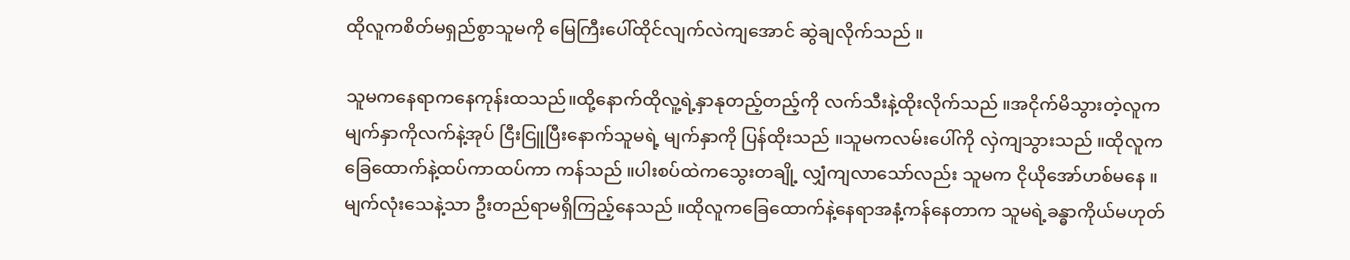ထိုလူကစိတ်မရှည်စွာသူမကို မြေကြီးပေါ်ထိုင်လျက်လဲကျအောင် ဆွဲချလိုက်သည် ။

သူမကနေရာကနေကုန်းထသည်။ထို့နောက်ထိုလူ့ရဲ့နှာနုတည့်တည့်ကို လက်သီးနဲ့ထိုးလိုက်သည် ။အငိုက်မိသွားတဲ့လူကမျက်နှာကိုလက်နဲ့အုပ် ငြီးငြူပြီးနောက်သူမရဲ့ မျက်နှာကို ပြန်ထိုးသည် ။သူမကလမ်းပေါ်ကို လှဲကျသွားသည် ။ထိုလူကခြေထောက်နဲ့ထပ်ကာထပ်ကာ ကန်သည် ။ပါးစပ်ထဲကသွေးတချို့ လျှံကျလာသော်လည်း သူမက ငိုယိုအော်ဟစ်မနေ ။မျက်လုံးသေနဲ့သာ ဦးတည်ရာမရှိကြည့်နေသည် ။ထိုလူကခြေထောက်နဲ့နေရာအနံ့ကန်နေတာက သူမရဲ့ခန္ဓာကိုယ်မဟုတ်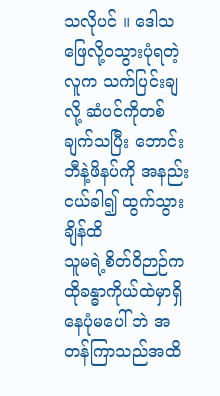သလိုပင် ။ ဒေါသဖြေလို့၀သွားပုံရတဲ့လူက သက်ပြင်းချလို့ ဆံပင်ကိုတစ်ချက်သပြီး ဘောင်းဘီနဲ့ဖိနပ်ကို အနည်းငယ်ခါ၍ ထွက်သွားချိန်ထိ
သူမရဲ့စိတ်ဝိဉာဉ်က ထိုခန္ဓာကိုယ်ထဲမှာရှိနေပုံမပေါ် ဘဲ အတန်ကြာသည်အထိ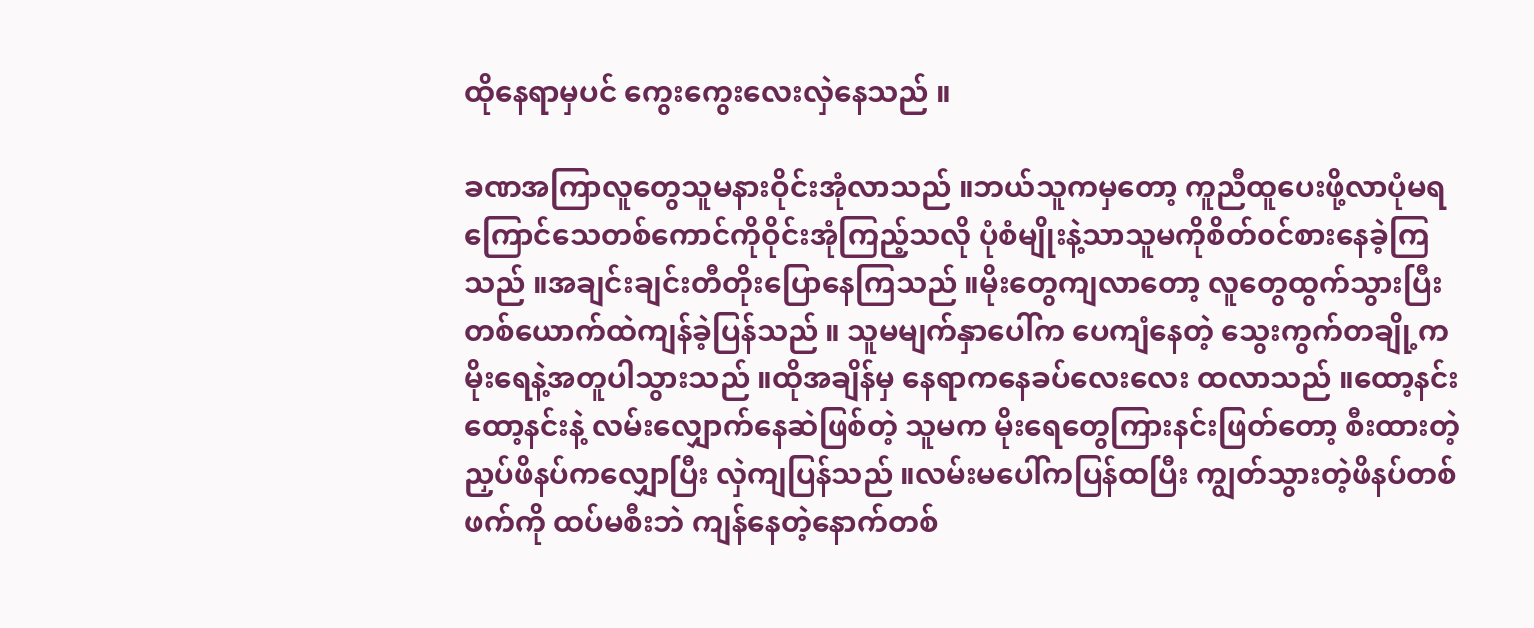ထိုနေရာမှပင် ကွေးကွေးလေးလှဲနေသည် ။

ခဏအကြာလူတွေသူမနားဝိုင်းအုံလာသည် ။ဘယ်သူကမှတော့ ကူညီထူပေးဖို့လာပုံမရ ကြောင်သေတစ်ကောင်ကိုဝိုင်းအုံကြည့်သလို ပုံစံမျိုးနဲ့သာသူမကိုစိတ်‌၀င်စားနေခဲ့ကြသည် ။အချင်းချင်းတီတိုးပြောနေကြသည် ။မိုးတွေကျလာတော့ လူတွေထွက်သွားပြီး တစ်ယောက်ထဲကျန်ခဲ့ပြန်သည် ။ သူမမျက်နှာပေါ်က ပေကျံနေတဲ့ သွေးကွက်တချို့က မိုး‌ရေနဲ့အတူပါသွားသည် ။ထိုအချိန်မှ နေရာကနေခပ်လေးလေး ထလာသည် ။ထော့နင်းထော့နင်းနဲ့ လမ်းလျှောက်နေဆဲဖြစ်တဲ့ သူမက မိုးရေတွေကြားနင်းဖြတ်တော့ စီးထားတဲ့ညှပ်ဖိနပ်ကလျှောပြီး လှဲကျပြန်သည် ။လမ်းမပေါ်ကပြန်ထပြီး ကျွတ်သွားတဲ့ဖိနပ်တစ်ဖက်ကို ထပ်မစီးဘဲ ‌ကျန်နေတဲ့နောက်တစ်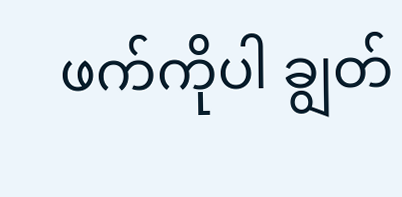ဖက်ကိုပါ ချွတ်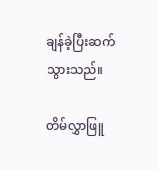ချန်ခဲ့ပြီးဆက်သွားသည်။

တိမ်လွှာဖြူ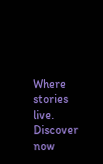Where stories live. Discover now